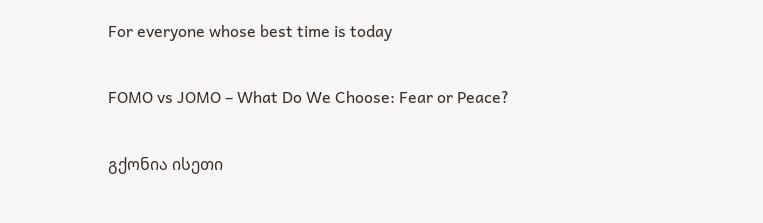For everyone whose best time is today

FOMO vs JOMO – What Do We Choose: Fear or Peace?

გქონია ისეთი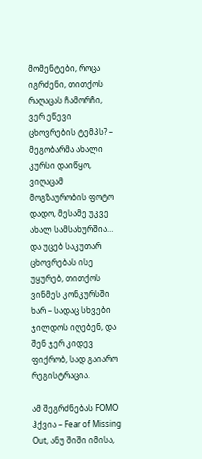მომენტები, როცა იგრძენი, თითქოს რაღაცას ჩამორჩი, ვერ ეწევი ცხოვრების ტემპს? – მეგობარმა ახალი კურსი დაიწყო, ვიღაცამ მოგზაურობის ფოტო დადო, მესამე უკვე ახალ სამსახურშია… და უცებ საკუთარ ცხოვრებას ისე უყურებ, თითქოს ვინმეს კონკურსში ხარ – სადაც სხვები ჯილდოს იღებენ, და შენ ჯერ კიდევ ფიქრობ, სად გაიარო რეგისტრაცია.

ამ შეგრძნებას FOMO ჰქვია – Fear of Missing Out, ანუ შიში იმისა,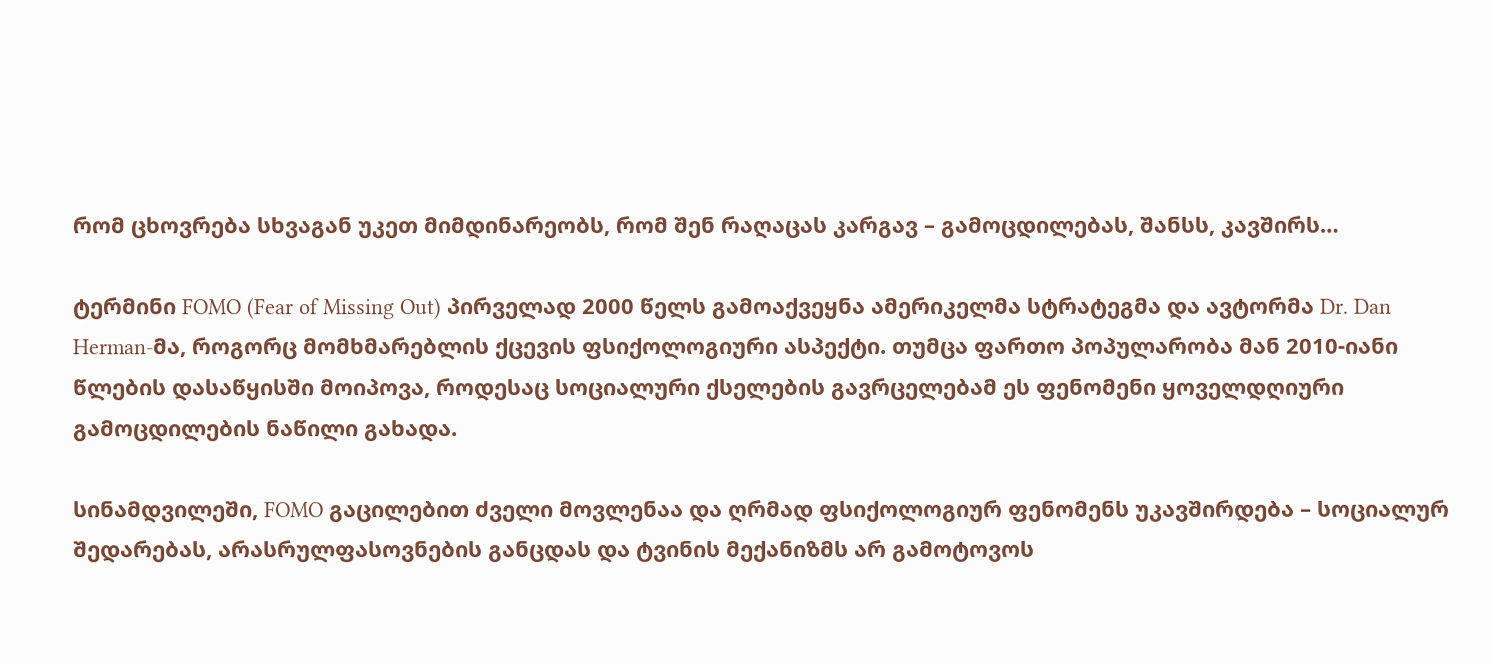რომ ცხოვრება სხვაგან უკეთ მიმდინარეობს, რომ შენ რაღაცას კარგავ – გამოცდილებას, შანსს, კავშირს…

ტერმინი FOMO (Fear of Missing Out) პირველად 2000 წელს გამოაქვეყნა ამერიკელმა სტრატეგმა და ავტორმა Dr. Dan Herman-მა, როგორც მომხმარებლის ქცევის ფსიქოლოგიური ასპექტი. თუმცა ფართო პოპულარობა მან 2010-იანი წლების დასაწყისში მოიპოვა, როდესაც სოციალური ქსელების გავრცელებამ ეს ფენომენი ყოველდღიური გამოცდილების ნაწილი გახადა.

სინამდვილეში, FOMO გაცილებით ძველი მოვლენაა და ღრმად ფსიქოლოგიურ ფენომენს უკავშირდება – სოციალურ შედარებას, არასრულფასოვნების განცდას და ტვინის მექანიზმს არ გამოტოვოს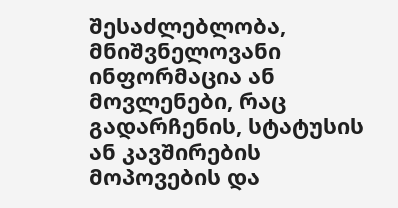შესაძლებლობა, მნიშვნელოვანი ინფორმაცია ან მოვლენები, რაც გადარჩენის, სტატუსის ან კავშირების მოპოვების და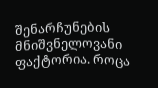შენარჩუნების მნიშვნელოვანი ფაქტორია. როცა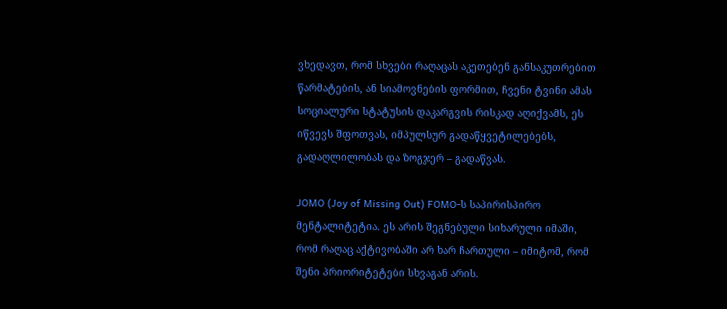ვხედავთ, რომ სხვები რაღაცას აკეთებენ განსაკუთრებით წარმატების, ან სიამოვნების ფორმით, ჩვენი ტვინი ამას სოციალური სტატუსის დაკარგვის რისკად აღიქვამს, ეს იწვევს შფოთვას, იმპულსურ გადაწყვეტილებებს, გადაღლილობას და ზოგჯერ – გადაწვას.

JOMO (Joy of Missing Out) FOMO-ს საპირისპირო მენტალიტეტია. ეს არის შეგნებული სიხარული იმაში, რომ რაღაც აქტივობაში არ ხარ ჩართული – იმიტომ, რომ შენი პრიორიტეტები სხვაგან არის.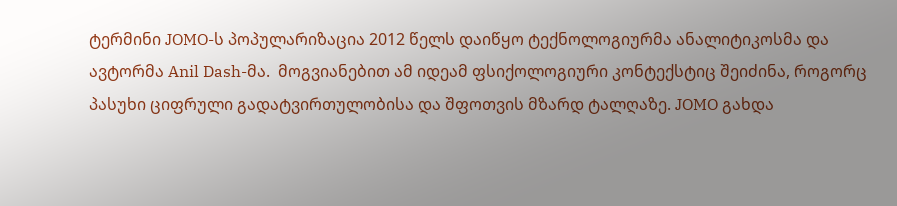ტერმინი JOMO-ს პოპულარიზაცია 2012 წელს დაიწყო ტექნოლოგიურმა ანალიტიკოსმა და ავტორმა Anil Dash-მა.  მოგვიანებით ამ იდეამ ფსიქოლოგიური კონტექსტიც შეიძინა, როგორც პასუხი ციფრული გადატვირთულობისა და შფოთვის მზარდ ტალღაზე. JOMO გახდა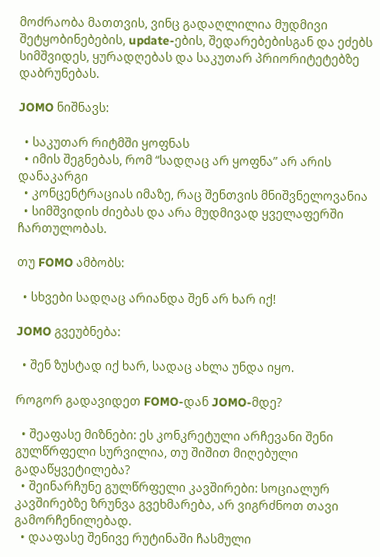მოძრაობა მათთვის, ვინც გადაღლილია მუდმივი შეტყობინებების, update-ების, შედარებებისგან და ეძებს სიმშვიდეს, ყურადღებას და საკუთარ პრიორიტეტებზე დაბრუნებას.

JOMO ნიშნავს:

  • საკუთარ რიტმში ყოფნას
  • იმის შეგნებას, რომ “სადღაც არ ყოფნა” არ არის დანაკარგი
  • კონცენტრაციას იმაზე, რაც შენთვის მნიშვნელოვანია
  • სიმშვიდის ძიებას და არა მუდმივად ყველაფერში ჩართულობას.

თუ FOMO ამბობს:

  • სხვები სადღაც არიანდა შენ არ ხარ იქ!

JOMO გვეუბნება:

  • შენ ზუსტად იქ ხარ, სადაც ახლა უნდა იყო.

როგორ გადავიდეთ FOMO-დან JOMO-მდე?

  • შეაფასე მიზნები: ეს კონკრეტული არჩევანი შენი გულწრფელი სურვილია, თუ შიშით მიღებული გადაწყვეტილება?
  • შეინარჩუნე გულწრფელი კავშირები: სოციალურ კავშირებზე ზრუნვა გვეხმარება, არ ვიგრძნოთ თავი გამორჩენილებად.
  • დააფასე შენივე რუტინაში ჩასმული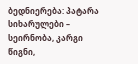ბედნიერება: პატარა სიხარულები – სეირნობა, კარგი წიგნი,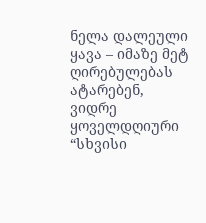ნელა დალეული ყავა – იმაზე მეტ ღირებულებას ატარებენ, ვიდრე ყოველდღიური “სხვისი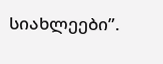სიახლეები”.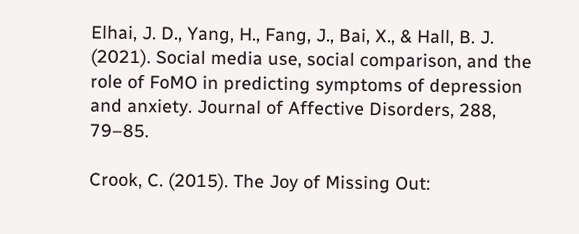Elhai, J. D., Yang, H., Fang, J., Bai, X., & Hall, B. J. (2021). Social media use, social comparison, and the role of FoMO in predicting symptoms of depression and anxiety. Journal of Affective Disorders, 288, 79–85.

Crook, C. (2015). The Joy of Missing Out: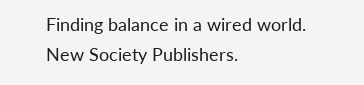Finding balance in a wired world. New Society Publishers.